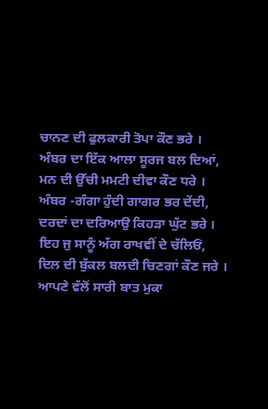ਚਾਨਣ ਦੀ ਫੁਲਕਾਰੀ ਤੋਪਾ ਕੌਣ ਭਰੇ ।
ਅੰਬਰ ਦਾ ਇੱਕ ਆਲਾ ਸੂਰਜ ਬਲ ਦਿਆਂ,
ਮਨ ਦੀ ਉੱਚੀ ਮਮਟੀ ਦੀਵਾ ਕੌਣ ਧਰੇ ।
ਅੰਬਰ -ਗੰਗਾ ਹੁੰਦੀ ਗਾਗਰ ਭਰ ਦੇਂਦੀ,
ਦਰਦਾਂ ਦਾ ਦਰਿਆਉ ਕਿਹੜਾ ਘੁੱਟ ਭਰੇ ।
ਇਹ ਜੁ ਸਾਨੂੰ ਅੱਗ ਰਾਖਵੀਂ ਦੇ ਚੱਲਿਓਂ,
ਦਿਲ ਦੀ ਬੁੱਕਲ ਬਲਦੀ ਚਿਣਗਾਂ ਕੌਣ ਜਰੇ ।
ਆਪਣੇ ਵੱਲੋਂ ਸਾਰੀ ਬਾਤ ਮੁਕਾ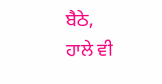ਬੈਠੇ,
ਹਾਲੇ ਵੀ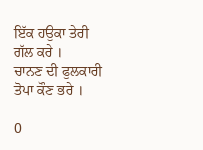ਇੱਕ ਹਉਕਾ ਤੇਰੀ ਗੱਲ ਕਰੇ ।
ਚਾਨਣ ਦੀ ਫੁਲਕਾਰੀ ਤੋਪਾ ਕੌਣ ਭਰੇ ।

0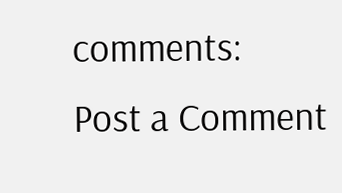comments:
Post a Comment